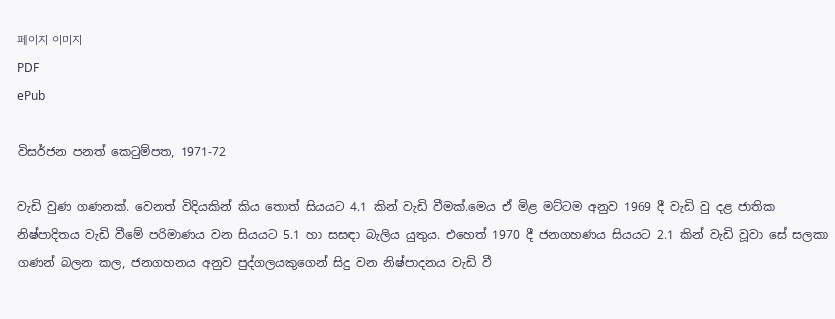페이지 이미지
PDF
ePub

විසර්ජන පනත් කෙටුම්පත, 1971-72

වැඩි වුණ ගණනක්. වෙනත් විදියකින් කිය තොත් සියයට 4.1 කින් වැඩි වීමක්.මෙය ඒ මිළ මට්ටම අනුව 1969 දී වැඩි වු දළ ජාතික නිෂ්පාදිතය වැඩි වීමේ පරිමාණය වන සියයට 5.1 හා සසඳා බැලිය යුතුය. එහෙත් 1970 දී ජනගහණය සියයට 2.1 කින් වැඩි වූවා සේ සලකා ගණන් බලන කල, ජනගහනය අනුව පුද්ගලයකුගෙන් සිදු වන නිෂ්පාදනය වැඩි වී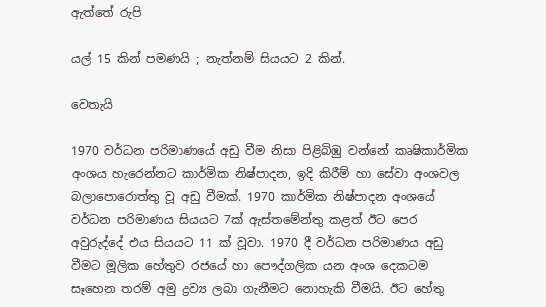ඇත්තේ රුපි

යල් 15 කින් පමණයි ; නැත්නම් සියයට 2 කින්.

වෙතැයි

1970 වර්ධන පරිමාණයේ අඩු වීම නිසා පිළිබිඹු වන්නේ කෘෂිකාර්මික අංශය හැරෙන්නට කාර්මික නිෂ්පාදන, ඉදි කිරීම් හා සේවා අංශවල බලාපොරොත්තු වූ අඩු වීමක්. 1970 කාර්මික නිෂ්පාදන අංශයේ වර්ධන පරිමාණය සියයට 7ක් ඇස්තමේන්තු කළත් ඊට පෙර අවුරුද්දේ එය සියයට 11 ක් වූවා. 1970 දී වර්ධන පරිමාණය අඩු වීමට මූලික හේතුව රජයේ හා පෞද්ගලික යන අංශ දෙකටම සෑහෙන තරම් අමු ද්‍රව්‍ය ලබා ගැනීමට නොහැකි වීමයි. ඊට හේතු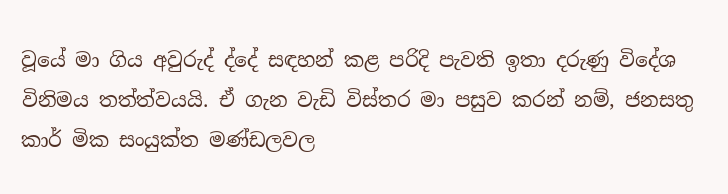වූයේ මා ගිය අවුරුද් ද්දේ සඳහන් කළ පරිදි පැවති ඉතා දරුණු විදේශ විනිමය තත්ත්වයයි. ඒ ගැන වැඩි විස්තර මා පසුව කරන් නම්, ජනසතු කාර් මික සංයුක්ත මණ්ඩලවල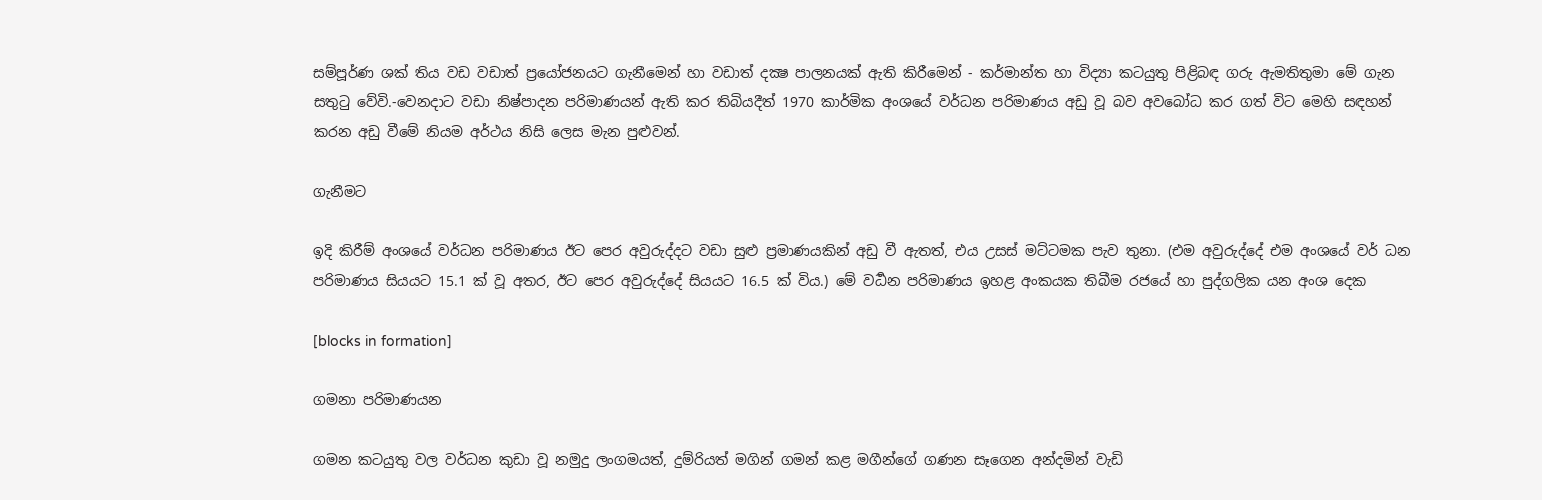සම්පූර්ණ ශක් තිය වඩ වඩාත් ප්‍රයෝජනයට ගැනීමෙන් හා වඩාත් දක්‍ෂ පාලනයක් ඇති කිරීමෙන් - කර්මාන්ත හා විද්‍යා කටයුතු පිළිබඳ ගරු ඇමතිතුමා මේ ගැන සතුටු වේවි.-වෙනදාට වඩා නිෂ්පාදන පරිමාණයන් ඇති කර තිබියදීත් 1970 කාර්මික අංශයේ වර්ධන පරිමාණය අඩු වූ බව අවබෝධ කර ගත් විට මෙහි සඳහන් කරන අඩු වීමේ නියම අර්ථය නිසි ලෙස මැන පුළුවන්.

ගැනීමට

ඉදි කිරීම් අංශයේ වර්ධන පරිමාණය ඊට පෙර අවුරුද්දට වඩා සුළු ප්‍රමාණයකින් අඩු වී ඇතත්, එය උසස් මට්ටමක පැව තුනා. (එම අවුරුද්දේ එම අංශයේ වර් ධන පරිමාණය සියයට 15.1 ක් වූ අතර, ඊට පෙර අවුරුද්දේ සියයට 16.5 ක් විය.) මේ වර්‍ධන පරිමාණය ඉහළ අංකයක තිබීම රජයේ හා පුද්ගලික යන අංශ දෙක

[blocks in formation]

ගමනා පරිමාණයන

ගමන කටයුතු වල වර්ධන කුඩා වූ නමුදු ලංගමයත්, දුම්රියත් මගින් ගමන් කළ මගීන්ගේ ගණන සෑගෙන අන්දමින් වැඩි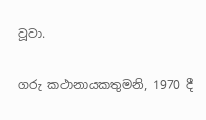වූවා.

ගරු කථානායකතුමනි, 1970 දී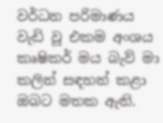වර්ධන පරිමාණය වැඩි වූ එකම අංශය කෘෂිකර් මය බැව් මා කලින් සඳහන් කළා ඔබට මතක ඇති.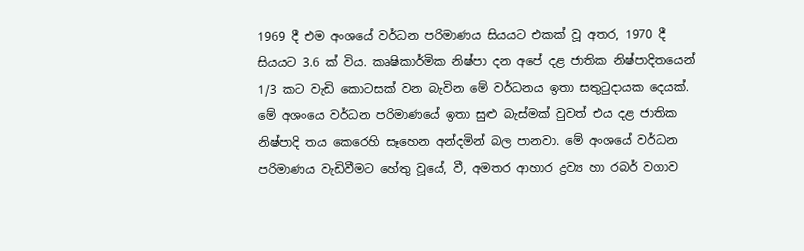1969 දී එම අංශයේ වර්ධන පරිමාණය සියයට එකක් වූ අතර, 1970 දී සියයට 3.6 ක් විය. කෘෂිකාර්මික නිෂ්පා දන අපේ දළ ජාතික නිෂ්පාදිතයෙන් 1/3 කට වැඩි කොටසක් වන බැවින මේ වර්ධනය ඉතා සතුටුදායක දෙයක්. මේ අශංයෙ වර්ධන පරිමාණයේ ඉතා සුළු බැස්මක් වුවත් එය දළ ජාතික නිෂ්පාදි තය කෙරෙහි සෑහෙන අන්දමින් බල පානවා. මේ අංශයේ වර්ධන පරිමාණය වැඩිවීමට හේතු වූයේ, වී, අමතර ආහාර ද්‍රව්‍ය හා රබර් වගාව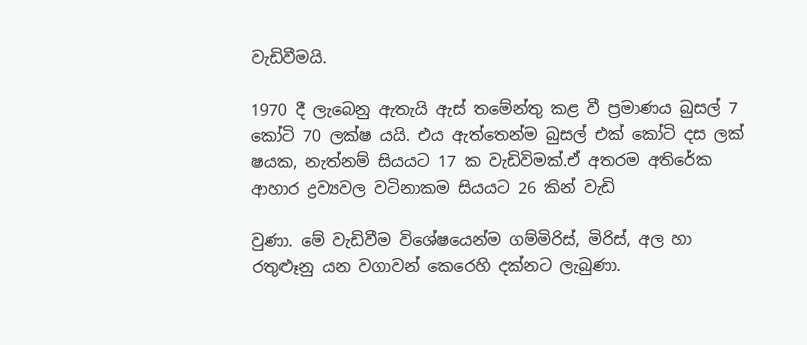වැඩිවීමයි.

1970 දී ලැබෙනු ඇතැයි ඇස් තමේන්තු කළ වී ප්‍රමාණය බුසල් 7 කෝටි 70 ලක්ෂ යයි. එය ඇත්තෙන්ම බුසල් එක් කෝටි දස ලක් ෂයක, නැත්නම් සියයට 17 ක වැඩිවිමක්.ඒ අතරම අතිරේක ආහාර ද්‍රව්‍යවල වටිනාකම සියයට 26 කින් වැඩි

වුණා. මේ වැඩිවීම විශේෂයෙන්ම ගම්මිරිස්, මිරිස්, අල හා රතුළුෑනු යන වගාවන් කෙරෙහි දක්නට ලැබුණා.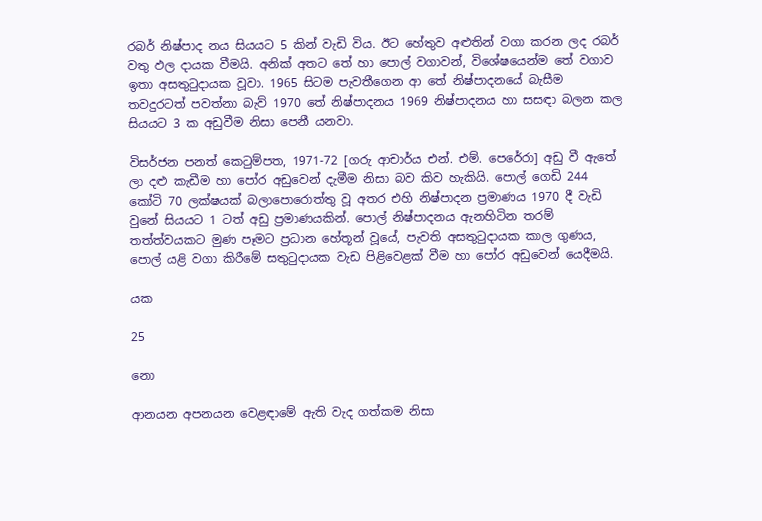රබර් නිෂ්පාද නය සියයට 5 කින් වැඩි විය. ඊට හේතුව අළුතින් වගා කරන ලද රබර් වතු ඵල දායක වීමයි. අනික් අතට තේ හා පොල් වගාවන්, විශේෂයෙන්ම තේ වගාව ඉතා අසතුටුදායක වූවා. 1965 සිටම පැවතීගෙන ආ තේ නිෂ්පාදනයේ බැසීම තවදුරටත් පවත්නා බැව් 1970 තේ නිෂ්පාදනය 1969 නිෂ්පාදනය හා සසඳා බලන කල සියයට 3 ක අඩුවීම නිසා පෙනී යනවා.

විසර්ජන පනත් කෙටුම්පත, 1971-72 [ගරු ආචාර්ය එන්. එම්. පෙරේරා] අඩු වී ඇතේ ලා දළු කැඩීම හා පෝර අඩුවෙන් දැමීම නිසා බව කිව හැකියි. පොල් ගෙඩි 244 කෝටි 70 ලක්ෂයක් බලාපොරොත්තු වූ අතර එහි නිෂ්පාදන ප්‍රමාණය 1970 දී වැඩි වුනේ සියයට 1 ටත් අඩු ප්‍රමාණයකින්. පොල් නිෂ්පාදනය ඇනහිටින තරම් තත්ත්වයකට මුණ පෑමට ප්‍රධාන හේතූන් වූයේ, පැවති අසතුටුදායක කාල ගුණය, පොල් යළි වගා කිරීමේ සතුටුදායක වැඩ පිළිවෙළක් වීම හා පෝර අඩුවෙන් යෙදීමයි.

යක

25

නො

ආනයන අපනයන වෙළඳාමේ ඇති වැද ගත්කම නිසා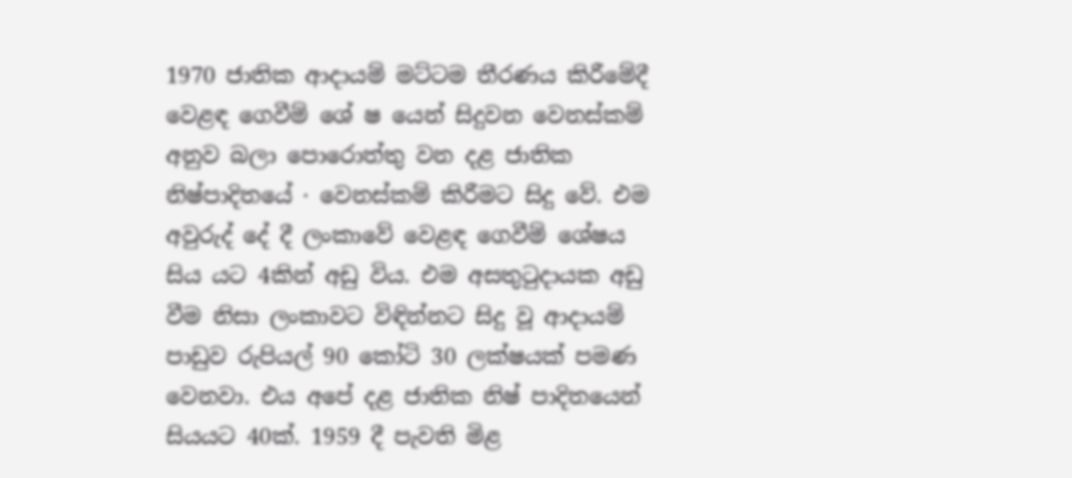1970 ජාතික ආදායම් මට්ටම තීරණය කිරීමේදී වෙළඳ ගෙවීම් ශේ ෂ යෙන් සිදුවන වෙනස්කම් අනුව බලා පොරොත්තු වන දළ ජාතික නිෂ්පාදිතයේ · වෙනස්කම් කිරීමට සිදු වේ. එම අවුරුද් දේ දී ලංකාවේ වෙළඳ ගෙවීම් ශේෂය සිය යට 4කින් අඩු විය. එම අසතුටුදායක අඩු වීම නිසා ලංකාවට විඳින්නට සිදු වූ ආදායම් පාඩුව රුපියල් 90 කෝටි 30 ලක්ෂයක් පමණ වෙනවා. එය අපේ දළ ජාතික නිෂ් පාදිතයෙන් සියයට 40ක්. 1959 දී පැවති මිළ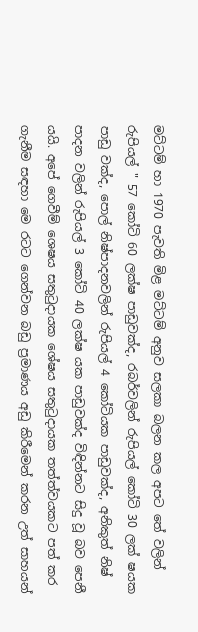මට්ටම් හා 1970 පැවති මිළ මට්ටම් අනුව සලකා බලන කල අපට තේ වලින් රුපියල් " 57 කෝටි 60 ලක්ෂ පාඩුවක්ද, රබර්වලින් රුපියල් කෝටි 30 ලක් ෂයක පාඩු වක්ද, පොල් නිෂ්පාදනවලින් රුපියල් 4 කෝටියක පාඩුවක්ද, අනිකුත් නිෂ් පාදන වලින් රුපියල් 3 කෝටි 40 ලක්ෂ යක පාඩුවක්ද විඳින්නට සිදු වූ බව පෙනී යයි. අපේ ගෙවීම් ශෙෂය සතුටුදායක ශේෂය සතුටුදායක තත්ත්වයකට පත් කර ගැනීම සඳහා මෙ රටට ගෙන්වන බඩු ප්‍රමාණය අඩු කිරීමෙන් කරන උත් සාහයන්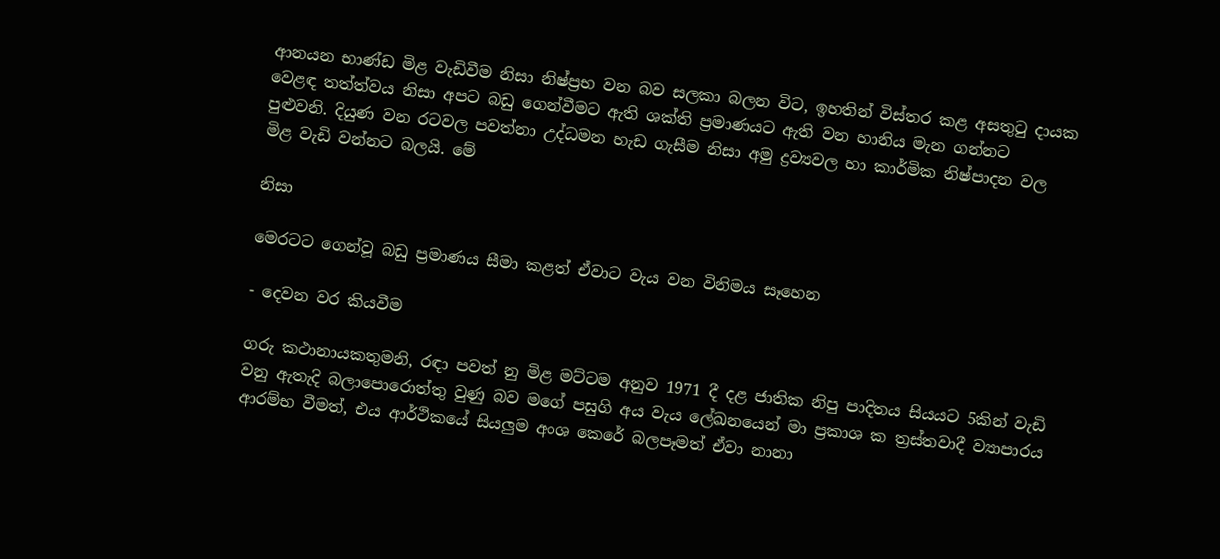ආනයන භාණ්ඩ මිළ වැඩිවීම නිසා නිෂ්ප්‍රභ වන බව සලකා බලන විට, ඉහතින් විස්තර කළ අසතුටු දායක වෙළඳ තත්ත්වය නිසා අපට බඩු ගෙන්වීමට ඇති ශක්ති ප්‍රමාණයට ඇති වන හානිය මැන ගන්නට පුළුවනි. දියුණ වන රටවල පවත්නා උද්ධමන හැඩ ගැසීම නිසා අමු ද්‍රව්‍යවල හා කාර්මික නිෂ්පාදන වල මිළ වැඩි වන්නට බලයි. මේ

නිසා

මෙරටට ගෙන්වූ බඩු ප්‍රමාණය සීමා කළත් ඒවාට වැය වන විනිමය සෑහෙන

- දෙවන වර කියවීම

ගරු කථානායකතුමනි, රඳා පවත් නු මිළ මට්ටම අනුව 1971 දී දළ ජාතික නිපු පාදිතය සියයට 5කින් වැඩි වනු ඇතැදි බලාපොරොත්තු වුණු බව මගේ පසුගි අය වැය ලේඛනයෙන් මා ප්‍රකාශ ක ත්‍රස්තවාදී ව්‍යාපාරය ආරම්භ වීමත්, එය ආර්ථිකයේ සියලුම අංශ කෙරේ බලපෑමත් ඒවා නානා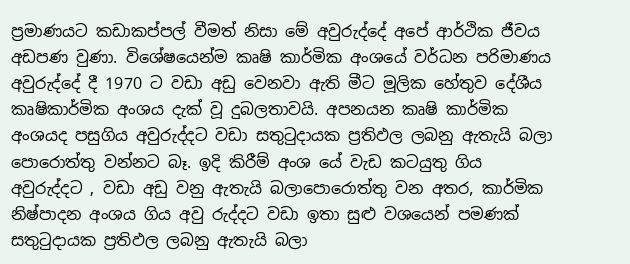ප්‍රමාණයට කඩාකප්පල් වීමත් නිසා මේ අවුරුද්දේ අපේ ආර්ථික ජීවය අඩපණ වුණා. විශේෂයෙන්ම කෘෂි කාර්මික අංශයේ වර්ධන පරිමාණය අවුරුද්දේ දී 1970 ට වඩා අඩු වෙනවා ඇති මීට මූලික හේතුව දේශීය කෘෂිකාර්මික අංශය දැක් වූ දුබලතාවයි. අපනයන කෘෂි කාර්මික අංශයද පසුගිය අවුරුද්දට වඩා සතුටුදායක ප්‍රතිඵල ලබනු ඇතැයි බලා පොරොත්තු වන්නට බෑ. ඉදි කිරීම් අංශ යේ වැඩ කටයුතු ගිය අවුරුද්දට ‚ වඩා අඩු වනු ඇතැයි බලාපොරොත්තු වන අතර, කාර්මික නිෂ්පාදන අංශය ගිය අවු රුද්දට වඩා ඉතා සුළු වශයෙන් පමණක් සතුටුදායක ප්‍රතිඵල ලබනු ඇතැයි බලා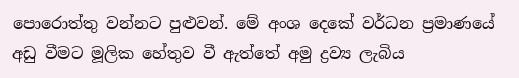පොරොත්තු වන්නට පුළුවන්. මේ අංශ දෙකේ වර්ධන ප්‍රමාණයේ අඩු වීමට මූලික හේතුව වී ඇත්තේ අමු ද්‍රව්‍ය ලැබිය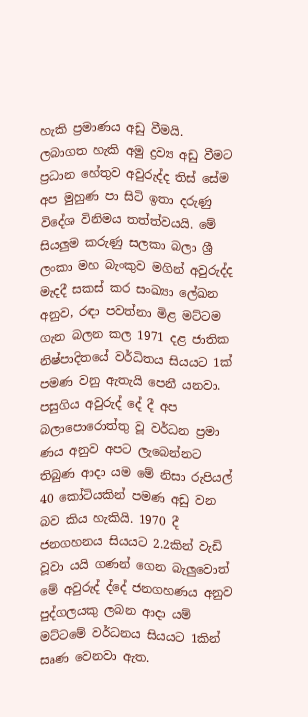හැකි ප්‍රමාණය අඩු වීමයි. ලබාගත හැකි අමු ද්‍රව්‍ය අඩු වීමට ප්‍රධාන හේතුව අවුරුද්ද තිස් සේම අප මුහුණ පා සිටි ඉතා දරුණු විදේශ විනිමය තත්ත්වයයි. මේ සියලුම කරුණු සලකා බලා ශ්‍රී ලංකා මහ බැංකුව මගින් අවුරුද්ද මැදදී සකස් කර සංඛ්‍යා ලේඛන අනුව, රඳා පවත්නා මිළ මට්ටම ගැන බලන කල 1971 දළ ජාතික නිෂ්පාදිතයේ වර්ධිතය සියයට 1ක් පමණ වනු ඇතැයි පෙනී යනවා. පසුගිය අවුරුද් දේ දී අප බලාපොරොත්තු වූ වර්ධන ප්‍රමා ණය අනුව අපට ලැබෙන්නට තිබුණ ආදා යම මේ නිසා රුපියල් 40 කෝටියකින් පමණ අඩු වන බව කිය හැකියි. 1970 දී ජනගහනය සියයට 2.2කින් වැඩි වූවා යයි ගණන් ගෙන බැලුවොත් මේ අවුරුද් ද්දේ ජනගහණය අනුව පුද්ගලයකු ලබන ආදා යම් මට්ටමේ වර්ධනය සියයට 1කින් සෘණ වෙනවා ඇත.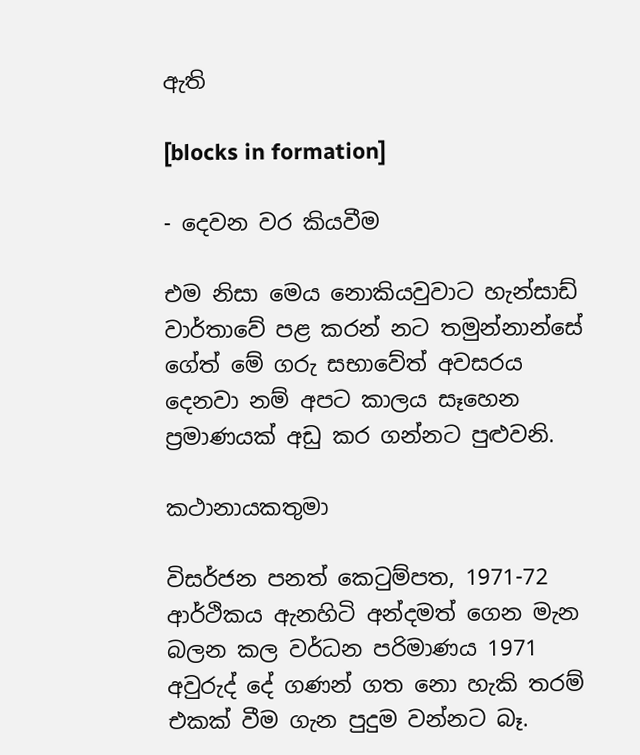ඇති

[blocks in formation]

- දෙවන වර කියවීම

එම නිසා මෙය නොකියවුවාට හැන්සාඩ් වාර්තාවේ පළ කරන් නට තමුන්නාන්සේ ගේත් මේ ගරු සභාවේත් අවසරය දෙනවා නම් අපට කාලය සෑහෙන ප්‍රමාණයක් අඩු කර ගන්නට පුළුවනි.

කථානායකතුමා

විසර්ජන පනත් කෙටුම්පත, 1971-72 ආර්ථිකය ඇනහිටි අන්දමත් ගෙන මැන බලන කල වර්ධන පරිමාණය 1971 අවුරුද් දේ ගණන් ගත නො හැකි තරම් එකක් වීම ගැන පුදුම වන්නට බෑ.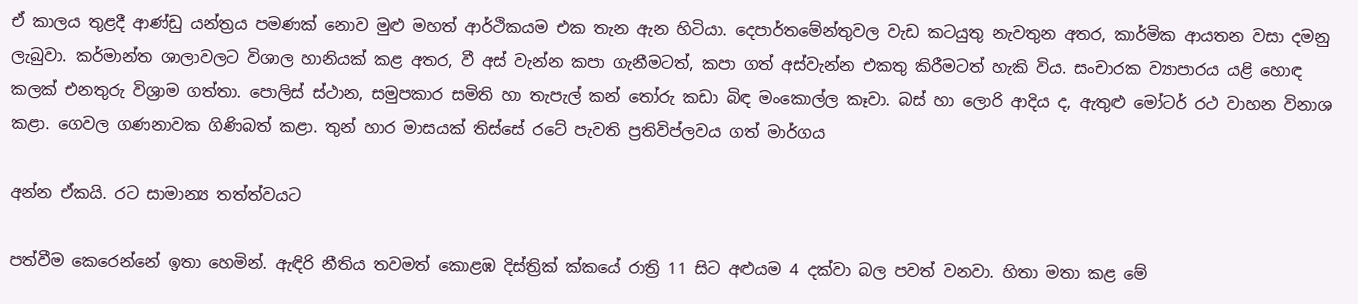ඒ කාලය තුළදී ආණ්ඩු යන්ත්‍රය පමණක් නොව මුළු මහත් ආර්ථිකයම එක තැන ඇන හිටියා. දෙපාර්තමේන්තුවල වැඩ කටයුතු නැවතුන අතර, කාර්මික ආයතන වසා දමනු ලැබුවා. කර්මාන්ත ශාලාවලට විශාල හානියක් කළ අතර, වී අස් වැන්න කපා ගැනීමටත්, කපා ගත් අස්වැන්න එකතු කිරීමටත් හැකි විය. සංචාරක ව්‍යාපාරය යළි හොඳ කලක් එනතුරු විශ්‍රාම ගත්තා. පොලිස් ස්ථාන, සමුපකාර සමිති හා තැපැල් කන් තෝරු කඩා බිඳ මංකොල්ල කෑවා. බස් හා ලොරි ආදිය ද, ඇතුළු මෝටර් රථ වාහන විනාශ කළා. ගෙවල ගණනාවක ගිණිබත් කළා. තුන් හාර මාසයක් තිස්සේ රටේ පැවති ප්‍රතිවිප්ලවය ගත් මාර්ගය

අන්න ඒකයි. රට සාමාන්‍ය තත්ත්වයට

පත්වීම කෙරෙන්නේ ඉතා හෙමින්. ඇඳිරි නීතිය තවමත් කොළඹ දිස්ත්‍රික් ක්කයේ රාත්‍රි 11 සිට අළුයම 4 දක්වා බල පවත් වනවා. හිතා මතා කළ මේ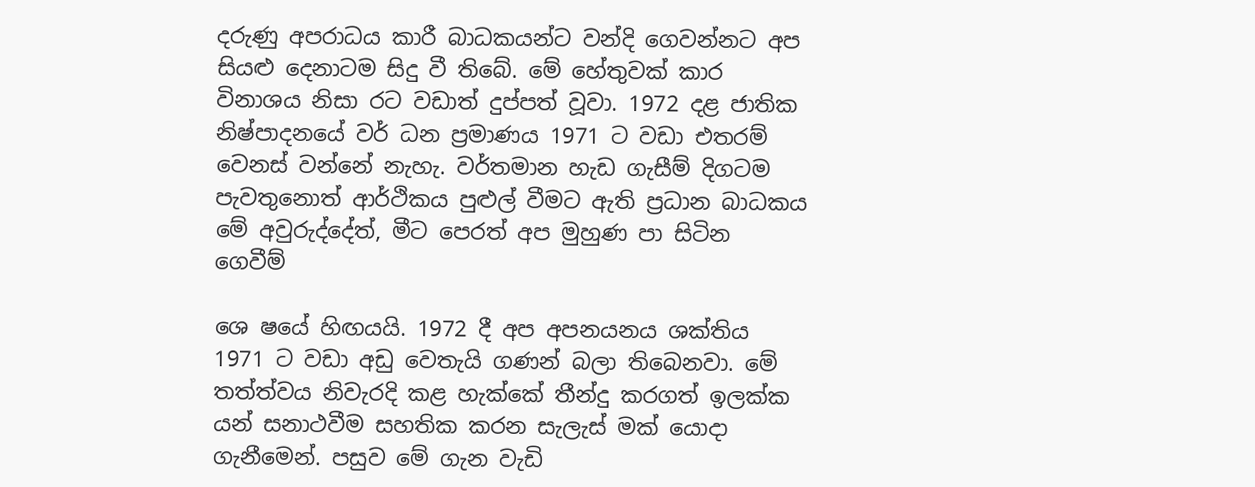දරුණු අපරාධය කාරී බාධකයන්ට වන්දි ගෙවන්නට අප සියළු දෙනාටම සිදු වී තිබේ. මේ හේතුවක් කාර විනාශය නිසා රට වඩාත් දුප්පත් වූවා. 1972 දළ ජාතික නිෂ්පාදනයේ වර් ධන ප්‍රමාණය 1971 ට වඩා එතරම් වෙනස් වන්නේ නැහැ. වර්තමාන හැඩ ගැසීම් දිගටම පැවතුනොත් ආර්ථිකය පුළුල් වීමට ඇති ප්‍රධාන බාධකය මේ අවුරුද්දේත්, මීට පෙරත් අප මුහුණ පා සිටින ගෙවීම්

ශෙ ෂයේ හිඟයයි. 1972 දී අප අපනයනය ශක්තිය 1971 ට වඩා අඩු වෙතැයි ගණන් බලා තිබෙනවා. මේ තත්ත්වය නිවැරදි කළ හැක්කේ තීන්දු කරගත් ඉලක්ක යන් සනාථවීම සහතික කරන සැලැස් මක් යොදා ගැනීමෙන්. පසුව මේ ගැන වැඩි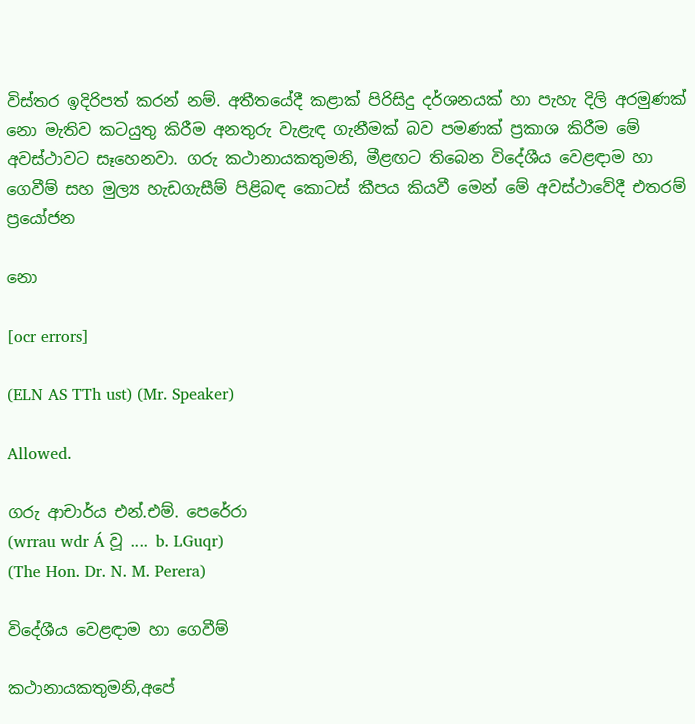විස්තර ඉදිරිපත් කරන් නම්. අතීතයේදී කළාක් පිරිසිදු දර්ශනයක් හා පැහැ දිලි අරමුණක් නො මැතිව කටයුතු කිරීම අනතුරු වැළැඳ ගැනීමක් බව පමණක් ප්‍රකාශ කිරීම මේ අවස්ථාවට සෑහෙනවා. ගරු කථානායකතුමනි, මීළඟට තිබෙන විදේශීය වෙළඳාම හා ගෙවීම් සහ මුල්‍ය හැඩගැසීම් පිළිබඳ කොටස් කීපය කියවී මෙන් මේ අවස්ථාවේදී එතරම් ප්‍රයෝජන

නො

[ocr errors]

(ELN AS TTh ust) (Mr. Speaker)

Allowed.

ගරු ආචාර්ය එන්.එම්. පෙරේරා
(wrrau wdr Á වූ .... b. LGuqr)
(The Hon. Dr. N. M. Perera)

විදේශීය වෙළඳාම හා ගෙවීම්

කථානායකතුමනි,අපේ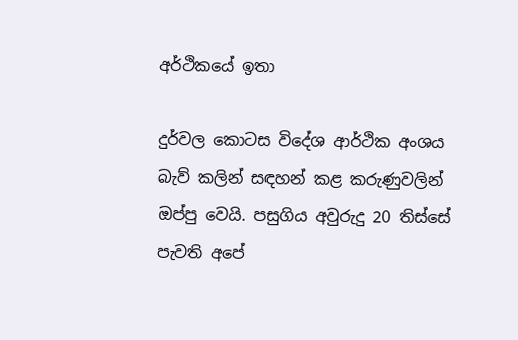අර්ථිකයේ ඉතා

දුර්වල කොටස විදේශ ආර්ථික අංශය බැව් කලින් සඳහන් කළ කරුණුවලින් ඔප්පු වෙයි. පසුගිය අවුරුදු 20 තිස්සේ පැවති අපේ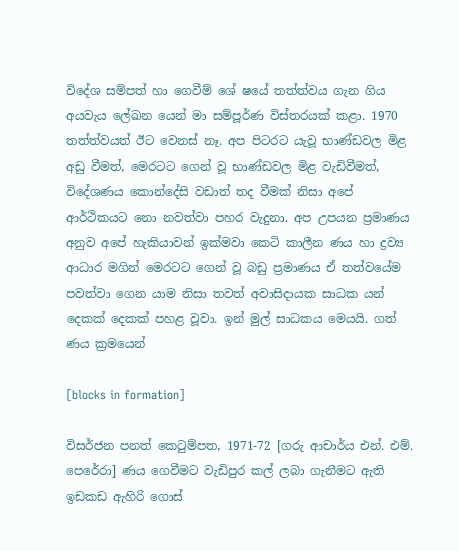විදේශ සම්පත් හා ගෙවීම් ශේ ෂයේ තත්ත්වය ගැන ගිය අයවැය ලේඛන යෙන් මා සම්පූර්ණ විස්තරයක් කළා. 1970 තත්ත්වයත් ඊට වෙනස් නෑ. අප පිටරට යැවූ භාණ්ඩවල මිළ අඩු වීමත්, මෙරටට ගෙන් වූ භාණ්ඩවල මිළ වැඩිවීමත්, විදේශණය කොන්දේසි වඩාත් තද වීමක් නිසා අපේ ආර්ථිකයට නො නවත්වා පහර වැදුනා. අප උපයන ප්‍රමාණය අනුව අපේ හැකියාවන් ඉක්මවා කෙටි කාලීන ණය හා ද්‍රව්‍ය ආධාර මගින් මෙරටට ගෙන් වූ බඩු ප්‍රමාණය ඒ තත්වයේම පවත්වා ගෙන යාම නිසා තවත් අවාසිදායක සාධක යන් දෙකක් දෙකක් පහළ වූවා. ඉන් මුල් සාධකය මෙයයි. ගත් ණය ක්‍රමයෙන්

[blocks in formation]

විසර්ජන පනත් කෙටුම්පත, 1971-72 [ගරු ආචාර්ය එන්. එම්. පෙරේරා] ණය ගෙවීමට වැඩිපුර කල් ලබා ගැනීමට ඇති ඉඩකඩ ඇහිරි ගොස්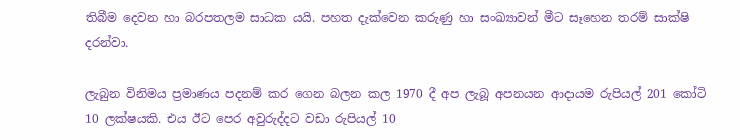තිබීම දෙවන හා බරපතලම සාධක යයි. පහත දැක්වෙන කරුණු හා සංඛ්‍යාවන් මීට සෑහෙන තරම් සාක්ෂි දරන්වා.

ලැබුන විනිමය ප්‍රමාණය පදනම් කර ගෙන බලන කල 1970 දී අප ලැබූ අපනයන ආදායම රුපියල් 201 කෝටි 10 ලක්ෂයකි. එය ඊට පෙර අවුරුද්දට වඩා රුපියල් 10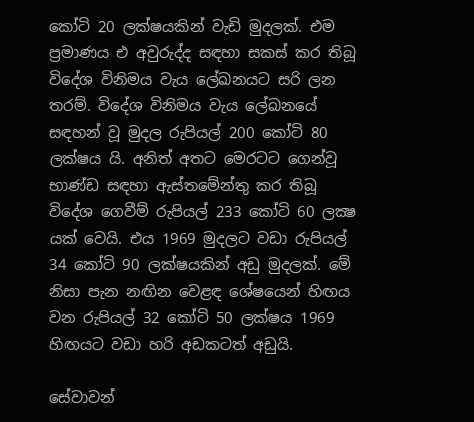කෝටි 20 ලක්ෂයකින් වැඩි මුදලක්. එම ප්‍රමාණය එ අවුරුද්ද සඳහා සකස් කර තිබූ විදේශ විනිමය වැය ලේඛනයට සරි ලන තරම්. විදේශ විනිමය වැය ලේඛනයේ සඳහන් වූ මුදල රුපියල් 200 කෝටි 80 ලක්ෂය යි. අනිත් අතට මෙරටට ගෙන්වූ භාණ්ඩ සඳහා ඇස්තමේන්තු කර තිබූ විදේශ ගෙවීම් රුපියල් 233 කෝටි 60 ලක්‍ෂ යක් වෙයි. එය 1969 මුදලට වඩා රුපියල් 34 කෝටි 90 ලක්ෂයකින් අඩු මුදලක්. මේ නිසා පැන නඟින වෙළඳ ශේෂයෙන් හිඟය වන රුපියල් 32 කෝටි 50 ලක්ෂය 1969 හිඟයට වඩා හරි අඩකටත් අඩුයි.

සේවාවන්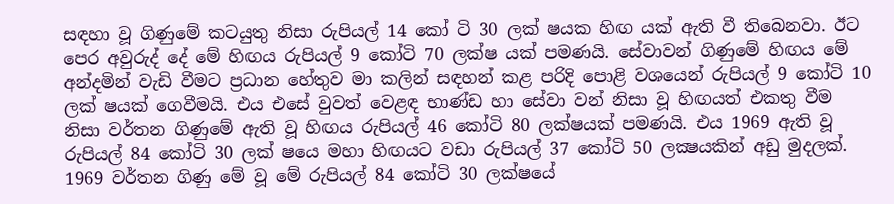සඳහා වූ ගිණුමේ කටයුතු නිසා රුපියල් 14 කෝ ටි 30 ලක් ෂයක හිඟ යක් ඇති වී තිබෙනවා. ඊට පෙර අවුරුද් දේ මේ හිඟය රුපියල් 9 කෝටි 70 ලක්ෂ යක් පමණයි. සේවාවන් ගිණුමේ හිඟය මේ අන්දමින් වැඩි වීමට ප්‍රධාන හේතුව මා කලින් සඳහන් කළ පරිදි පොළි වශයෙන් රුපියල් 9 කෝටි 10 ලක් ෂයක් ගෙවීමයි. එය එසේ වුවත් වෙළඳ භාණ්ඩ හා සේවා වන් නිසා වූ හිඟයත් එකතු වීම නිසා වර්තන ගිණුමේ ඇති වූ හිඟය රුපියල් 46 කෝටි 80 ලක්ෂයක් පමණයි. එය 1969 ඇති වූ රුපියල් 84 කෝටි 30 ලක් ෂයෙ මහා හිඟයට වඩා රුපියල් 37 කෝටි 50 ලක්‍ෂයකින් අඩු මුදලක්. 1969 වර්තන ගිණු මේ වූ මේ රුපියල් 84 කෝටි 30 ලක්ෂයේ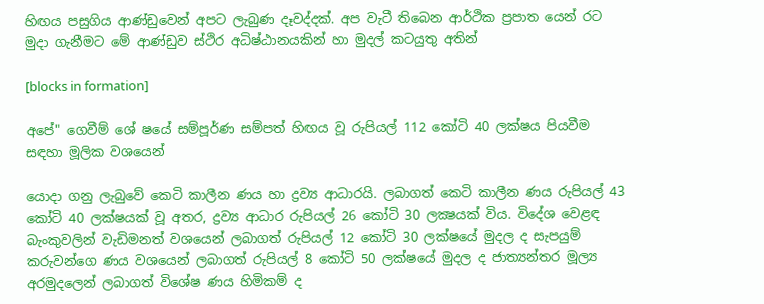හිඟය පසුගිය ආණ්ඩුවෙන් අපට ලැබුණ දෑවද්දක්. අප වැටී තිබෙන ආර්ථික ප්‍රපාත යෙන් රට මුදා ගැනීමට මේ ආණ්ඩුව ස්ථිර අධිෂ්ඨානයකින් හා මුදල් කටයුතු අතින්

[blocks in formation]

අපේ" ගෙවීම් ශේ ෂයේ සම්පූර්ණ සම්පත් හිඟය වූ රුපියල් 112 කෝටි 40 ලක්ෂය පියවීම සඳහා මූලික වශයෙන්

යොදා ගනු ලැබුවේ කෙටි කාලීන ණය හා ද්‍රව්‍ය ආධාරයි. ලබාගත් කෙටි කාලීන ණය රුපියල් 43 කෝටි 40 ලක්ෂයක් වූ අතර, ද්‍රව්‍ය ආධාර රුපියල් 26 කෝටි 30 ලක්‍ෂයක් විය. විදේශ වෙළඳ බැංකුවලින් වැඩිමනත් වශයෙන් ලබාගත් රුපියල් 12 කෝටි 30 ලක්ෂයේ මුදල ද සැපයුම් කරුවන්ගෙ ණය වශයෙන් ලබාගත් රුපියල් 8 කෝටි 50 ලක්ෂයේ මුදල ද ජාත්‍යන්තර මූල්‍ය අරමුදලෙන් ලබාගත් විශේෂ ණය හිමිකම් ද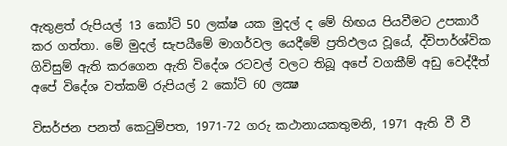ඇතුළත් රුපියල් 13 කෝටි 50 ලක්ෂ යක මුදල් ද මේ හිඟය පියවීමට උපකාරී කර ගත්තා. මේ මුදල් සැපයීමේ මාගර්වල යෙදීමේ ප්‍රතිඵලය වූයේ, ද්විපාර්ශ්වික ගිවිසුම් ඇති කරගෙන ඇති විදේශ රටවල් වලට තිබූ අපේ වගකීම් අඩු වෙද්දීත් අපේ විදේශ වත්කම් රුපියල් 2 කෝටි 60 ලක්‍ෂ

විසර්ජන පනත් කෙටුම්පත, 1971-72 ගරු කථානායකතුමනි, 1971 ඇති වී වී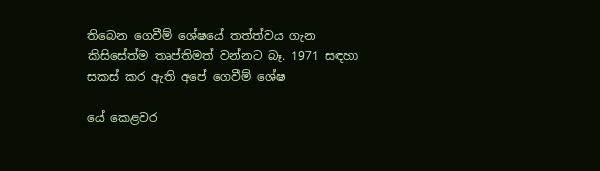තිබෙන ගෙවීම් ශේෂයේ තත්ත්වය ගැන කිසිසේත්ම තෘප්තිමත් වන්නට බෑ. 1971 සඳහා සකස් කර ඇති අපේ ගෙවීම් ශේෂ

යේ කෙළවර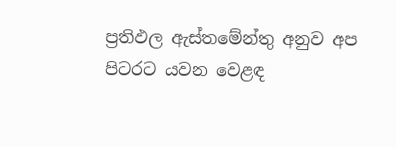ප්‍රතිඵල ඇස්තමේන්තු අනුව අප පිටරට යවන වෙළඳ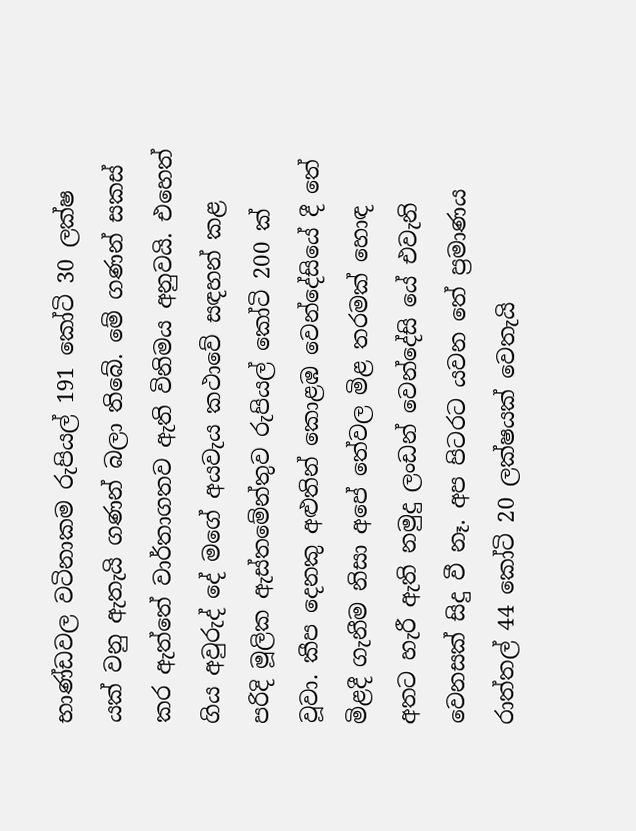භාණ්ඩවල වටිනාකම රුපියල් 191 කෝටි 30 ලක්ෂ යක් වනු ඇතැයි ගණන් බලා තිබේ. මේ ගණන් සකස් කර ඇත්තේ වාර්තාගතව ඇති විනිමය අනුවයි. එහෙත් ගිය අවුරුද් දේ මගේ අයවැය කථාවේ සඳහන් කළ පරිදි මූලික ඇස්තමේන්තුව රුපියල් කෝටි 200 ක් වූවා. කීප දෙනකු අළුතින් කොළඹ වෙන්දේසියේ දී තේ මිළදී ගැනීම නිසා අපේ තේවල මිළ තරමක් හොඳ අතට හැරී ඇති නමුදු ලංඩන් වෙන්දේසි යේ එවැනි වෙනසක් සිදු වී නෑ. අප පිටරට යවන තේ ප්‍රමාණය රාත්තල් 44 කෝටි 20 ලක්ෂයක් වෙතැයි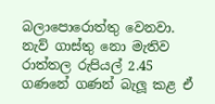බලාපොරොත්තු වෙනවා. නැව් ගාස්තු නො මැතිව රාත්තල රුපියල් 2.45 ගණනේ ගණන් බැලූ කළ ඒ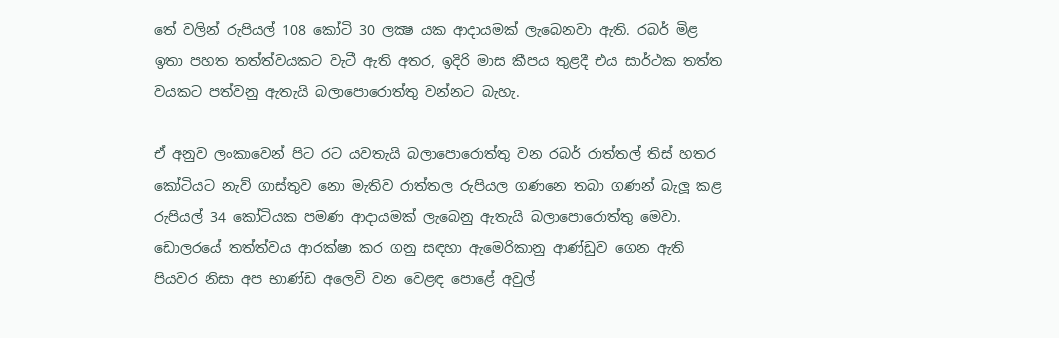තේ වලින් රුපියල් 108 කෝටි 30 ලක්‍ෂ යක ආදායමක් ලැබෙනවා ඇති. රබර් මිළ ඉතා පහත තත්ත්වයකට වැටී ඇති අතර, ඉදිරි මාස කීපය තුළදී එය සාර්ථක තත්ත වයකට පත්වනු ඇතැයි බලාපොරොත්තු වන්නට බැහැ.

ඒ අනුව ලංකාවෙන් පිට රට යවතැයි බලාපොරොත්තු වන රබර් රාත්තල් තිස් හතර කෝටියට නැව් ගාස්තුව නො මැතිව රාත්තල රුපියල ගණනෙ තබා ගණන් බැලූ කළ රුපියල් 34 කෝටියක පමණ ආදායමක් ලැබෙනු ඇතැයි බලාපොරොත්තු මෙවා. ඩොලරයේ තත්ත්වය ආරක්ෂා කර ගනු සඳහා ඇමෙරිකානු ආණ්ඩුව ගෙන ඇති පියවර නිසා අප භාණ්ඩ අලෙවි වන වෙළඳ පොළේ අවුල්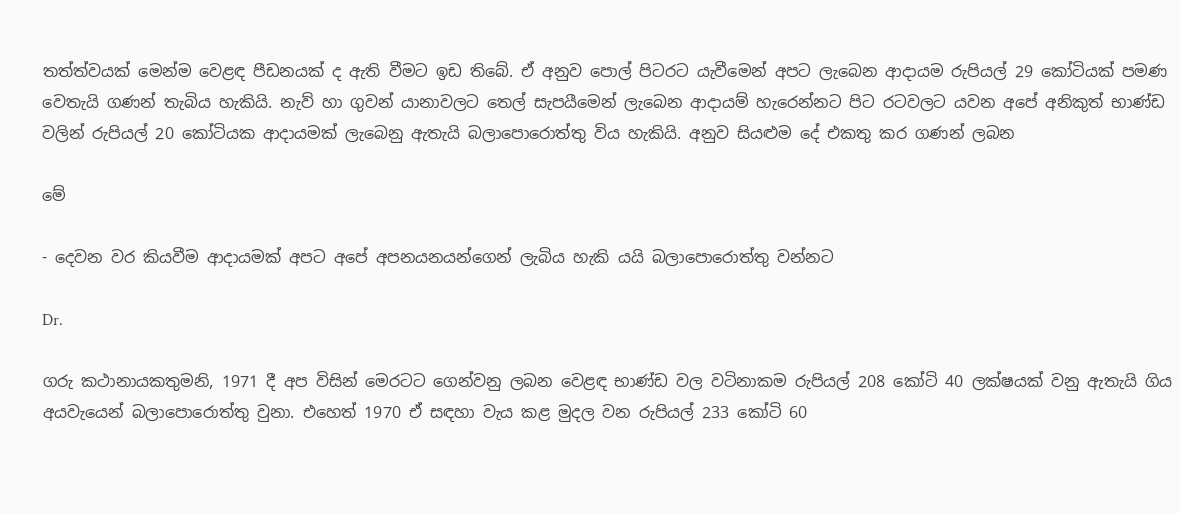තත්ත්වයක් මෙන්ම වෙළඳ පීඩනයක් ද ඇති වීමට ඉඩ තිබේ. ඒ අනුව පොල් පිටරට යැවීමෙන් අපට ලැබෙන ආදායම රුපියල් 29 කෝටියක් පමණ වෙතැයි ගණන් තැබිය හැකියි. නැව් හා ගුවන් යානාවලට තෙල් සැපයීමෙන් ලැබෙන ආදායම් හැරෙන්නට පිට රටවලට යවන අපේ අනිකුත් භාණ්ඩ වලින් රුපියල් 20 කෝටියක ආදායමක් ලැබෙනු ඇතැයි බලාපොරොත්තු විය හැකියි. අනුව සියළුම දේ එකතු කර ගණන් ලබන

මේ

- දෙවන වර කියවීම ආදායමක් අපට අපේ අපනයනයන්ගෙන් ලැබිය හැකි යයි බලාපොරොත්තු වන්නට

Dr.

ගරු කථානායකතුමනි, 1971 දී අප විසින් මෙරටට ගෙන්වනු ලබන වෙළඳ භාණ්ඩ වල වටිනාකම රුපියල් 208 කෝටි 40 ලක්ෂයක් වනු ඇතැයි ගිය අයවැයෙන් බලාපොරොත්තු වුනා. එහෙත් 1970 ඒ සඳහා වැය කළ මුදල වන රුපියල් 233 කෝටි 60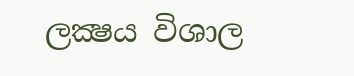ලක්‍ෂය විශාල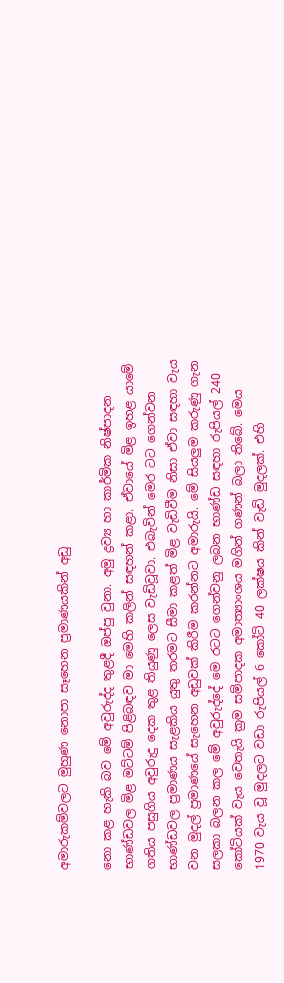අමාරුකම්වලට මුහුණ නොපා සෑහෙන ප්‍රමාණයකින් අඩු

නො කළ හැකි බව මේ අවුරුද්ද තුළදී ඔප්පු වුනා. අමු ද්‍රව්‍ය හා කාර්මික නිෂ්පාදන භාණ්ඩවල මිළ මට්ටම් පිළිබඳව මා මෙහි කලින් සඳහන් කළා. ඒවායේ මිළ ඉහළ යාමේ ගතිය පසුගිය අවුරුදු දෙක තුළ තියුණු ලෙස වැඩිවූවා. එබැවින් මෙර ටට ගෙන්වන භාණ්ඩවල ප්‍රමාණය සැළකිය යුතු තරමට සීමා කළත් මිළ වැඩිවීම නිසා ඒවා සඳහා වැය වන මුදල් ප්‍රමාණයේ සැහෙන අඩුවක් කිරීම කරන්නට අමාරුයි. මේ සියලුම කරුණු ගැන සලකා බලන කල මේ අවුරුද්දේ මෙ රටට ගෙන්වනු ලබන භාණ්ඩ සඳහා රුපියල් 240 කෝටියක් වැය වෙතැයි ක්‍රම සම්පාදක අමාත්‍යාංශය මගින් ගණන් බලා තිබේ. මෙය 1970 වැය වූ මුදලට වඩා රුපියල් 6 කෝටි 40 ලක්ෂය කින් වැඩි මුදලක්. එහි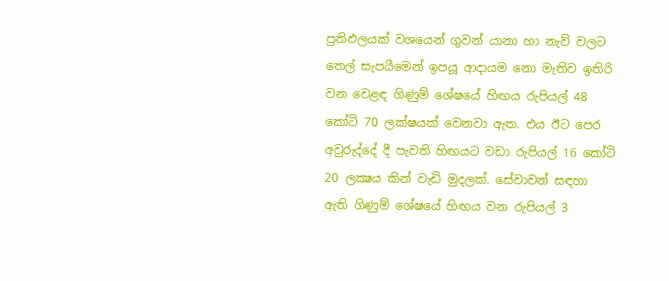ප්‍රතිඵලයක් වශයෙන් ගුවන් යානා හා නැව් වලට තෙල් සැපයීමෙන් ඉපයූ ආදායම නො මැතිව ඉතිරි වන වෙළඳ ගිණුම් ශේෂයේ හිඟය රුපියල් 48 කෝටි 70 ලක්ෂයක් වෙනවා ඇත. එය ඊට පෙර අවුරුද්දේ දී පැවති හිඟයට වඩා රුපියල් 16 කෝටි 20 ලක්‍ෂය කින් වැඩි මුදලක්. සේවාවන් සඳහා ඇති ගිණුම් ශේෂයේ හිඟය වන රුපියල් 3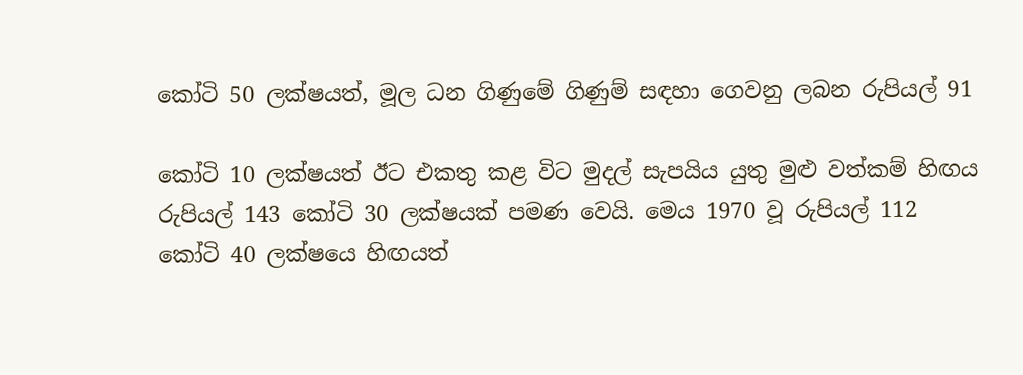කෝටි 50 ලක්ෂයත්, මූල ධන ගිණුමේ ගිණුම් සඳහා ගෙවනු ලබන රුපියල් 91

කෝටි 10 ලක්ෂයත් ඊට එකතු කළ විට මුදල් සැපයිය යුතු මුළු වත්කම් හිඟය රුපියල් 143 කෝටි 30 ලක්ෂයක් පමණ වෙයි. මෙය 1970 වූ රුපියල් 112 කෝටි 40 ලක්ෂයෙ හිඟයත්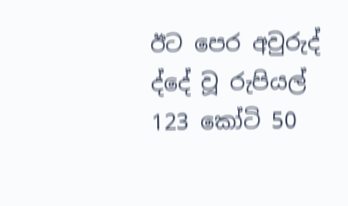ඊට පෙර අවුරුද් ද්දේ වූ රුපියල් 123 කෝටි 50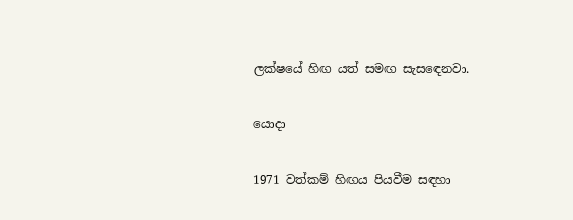ලක්ෂයේ හිඟ යත් සමඟ සැසඳෙනවා.

යොදා

1971 වත්කම් හිඟය පියවීම සඳහා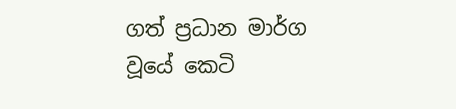ගත් ප්‍රධාන මාර්ග වූයේ කෙටි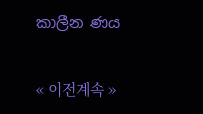කාලීන ණය

« 이전계속 »